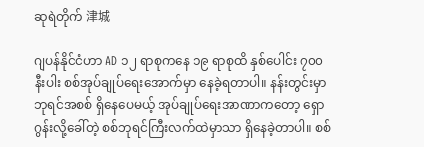ဆုရဲတိုက် 津城

ဂျပန်နိုင်ငံဟာ AD ၁၂ ရာစုကနေ ၁၉ ရာစုထိ နှစ်ပေါင်း ၇၀၀ နီးပါး စစ်အုပ်ချုပ်ရေးအောက်မှာ နေခဲ့ရတာပါ။ နန်းတွင်းမှာ ဘုရင်အစစ် ရှိနေပေမယ့် အုပ်ချုပ်ရေးအာဏာကတော့ ရှောဂွန်းလို့ခေါ်တဲ့ စစ်ဘုရင်ကြီးလက်ထဲမှာသာ ရှိနေခဲ့တာပါ။ စစ်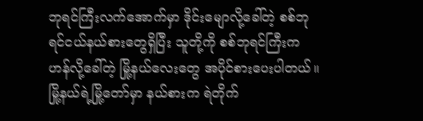ဘုရင်ကြီးလက်အောက်မှာ ဒိုင်းမျောလို့ခေါ်တဲ့ စစ်ဘုရင်ငယ်နယ်စားတွေရှိပြီး သူတို့ကို စစ်ဘုရင်ကြီးက ဟန်လို့ခေါ်တဲ့ မြို့နယ်လေးတွေ အပိုင်စားပေးပါတယ်။ မြို့နယ်ရဲ့မြို့တော်မှာ နယ်စားက ရဲတိုက်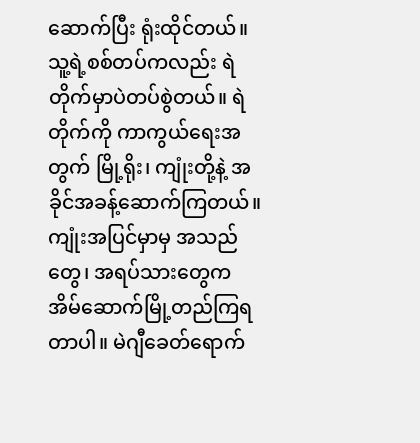ဆောက်ပြီး ရုံးထိုင်တယ်။ သူ့ရဲ့စစ်တပ်ကလည်း ရဲတိုက်မှာပဲတပ်စွဲတယ်။ ရဲတိုက်ကို ကာကွယ်ရေးအတွက် မြို့ရိုး၊ ကျုံးတို့နဲ့ အခိုင်အခန့်ဆောက်ကြတယ်။ ကျုံးအပြင်မှာမှ အသည်တွေ၊ အရပ်သားတွေက အိမ်ဆောက်မြို့တည်ကြရတာပါ။ မဲဂျီခေတ်ရောက်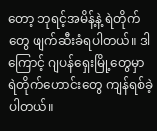တော့ ဘုရင့်အမိန့်နဲ့ ရဲတိုက်တွေ ဖျက်ဆီးခံရပါတယ်။ ဒါကြောင့် ဂျပန်ရှေးမြို့တွေမှာ ရဲတိုက်ဟောင်းတွေ ကျန်ရစ်ခဲ့ပါတယ်။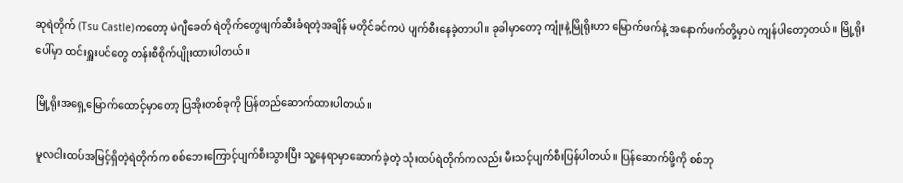ဆုရဲတိုက် (Tsu Castle)ကတော့ မဲဂျီခေတ် ရဲတိုက်တွေဖျက်ဆီးခံရတဲ့အချိန် မတိုင်ခင်ကပဲ ပျက်စီးနေခဲ့တာပါ။ ခုခါမှာတော့ ကျုံးနဲ့မြိုရိုးဟာ မြောက်ဖက်နဲ့ အနောက်ဖက်တို့မှာပဲ ကျန်ပါတော့တယ်။ မြို့ရိုးပေါ်မှာ ထင်းရှူးပင်တွေ တန်းစီစိုက်ပျိုးထားပါတယ်။

မြို့ရိုးအရှေ့မြောက်ထောင့်မှာတော့ ပြအိုးတစ်ခုကို ပြန်တည်ဆောက်ထားပါတယ်။

မူလငါးထပ်အမြင့်ရှိတဲ့ရဲတိုက်က စစ်ဘေးကြောင့်ပျက်စီးသွားပြီး သူ့နေရာမှာဆောက်ခဲ့တဲ့ သုံးထပ်ရဲတိုက်ကလည်း မီးသင့်ပျက်စီးပြန်ပါတယ်။ ပြန်ဆောက်ဖို့ကို စစ်ဘု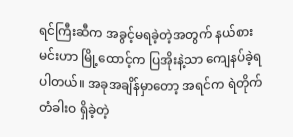ရင်ကြီးဆီက အခွင့်မရခဲ့တဲ့အတွက် နယ်စားမင်းဟာ မြို့ထောင့်က ပြအိုးနဲ့သာ ကျေနပ်ခဲ့ရပါတယ်။ အခုအချိန်မှာတော့ အရင်က ရဲတိုက်တံခါးဝ ရှိခဲ့တဲ့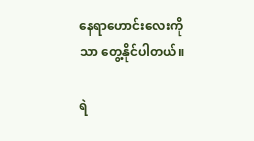နေရာဟောင်းလေးကိုသာ တွေ့နိုင်ပါတယ်။

ရဲ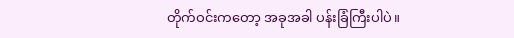တိုက်ဝင်းကတော့ အခုအခါ ပန်းခြံကြီးပါပဲ။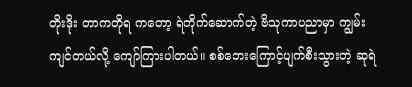တိုးဒိုး တာကတိုရ ကတော့ ရဲတိုက်ဆောက်တဲ့ ဗိသုကာပညာမှာ ကျွမ်းကျင်တယ်လို့ ကျော်ကြားပါတယ်။ စစ်ဘေးကြောင့်ပျက်စီးသွားတဲ့ ဆုရဲ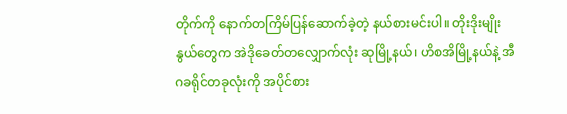တိုက်ကို နောက်တကြိမ်ပြန်ဆောက်ခဲ့တဲ့ နယ်စားမင်းပါ။ တိုးဒိုးမျိုးနွယ်တွေက အဲဒိုခေတ်တလျှောက်လုံး ဆုမြို့နယ်၊ ဟိစအိမြို့နယ်နဲ့ အီဂခရိုင်တခုလုံးကို အပိုင်စား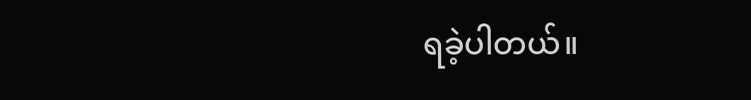ရခဲ့ပါတယ်။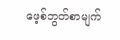ဖေ့စ်ဘွတ်စာမျက်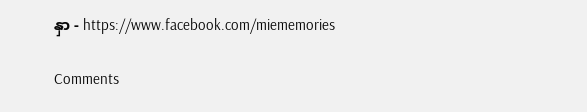နှာ - https://www.facebook.com/miememories

Comments